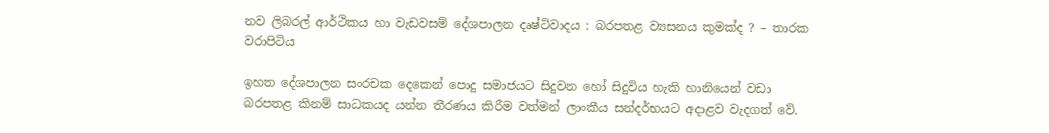නව ලිබරල් ආර්ථිකය හා වැඩවසම් දේශපාලන දෘෂ්ටිවාදය : බරපතළ ව්‍යසනය කුමක්ද ? – තාරක වරාපිටිය

ඉහත දේශපාලන සංරචක දෙකෙන් පොදු සමාජයට සිදුවන හෝ සිදුවිය හැකි හානියෙන් වඩා බරපතළ කිනම් සාධකයද යන්න තීරණය කිරීම වත්මන් ලාංකීය සන්දර්භයට අදාළව වැදගත් වේ.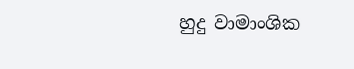හුදු වාමාංශික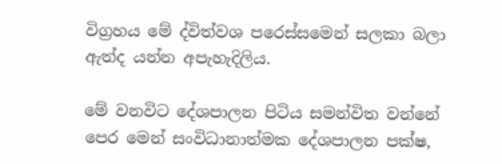විග්‍රහය මේ ද්විත්වශ පරෙස්සමෙන් සලකා බලා ඇත්ද යන්න අපැහැදිලිය.

මේ වනවිට දේශපාලන පිටිය සමන්විත වන්නේ පෙර මෙන් සංවිධානාත්මක දේශපාලන පක්ෂ,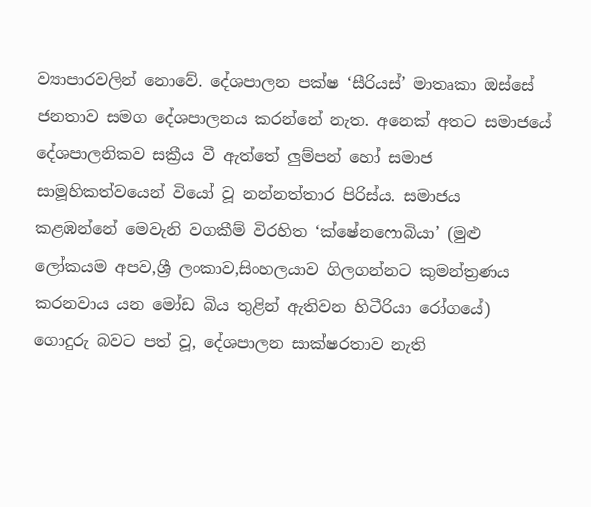ව්‍යාපාරවලින් නොවේ. දේශපාලන පක්ෂ ‘සීරියස්’ මාතෘකා ඔස්සේ ජනතාව සමග දේශපාලනය කරන්නේ නැත. අනෙක් අතට සමාජයේ දේශපාලනිකව සක්‍රීය වී ඇත්තේ ලුම්පන් හෝ සමාජ සාමූහිකත්වයෙන් වියෝ වූ නන්නත්තාර පිරිස්ය. සමාජය කළඹන්නේ මෙවැනි වගකීම් විරහිත ‘ක්ෂේනෆොබියා’ (මුළු ලෝකයම අපව,ශ්‍රී ලංකාව,සිංහලයාව ගිලගන්නට කුමන්ත්‍රණය කරනවාය යන මෝඩ බිය තුළින් ඇතිවන හිටීරියා රෝගයේ) ගොදුරු බවට පත් වූ, දේශපාලන සාක්ෂරතාව නැති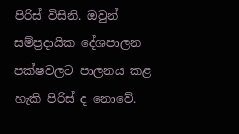පිරිස් විසිනි. ඔවුන් සම්ප්‍රදායික දේශපාලන පක්ෂවලට පාලනය කළ හැකි පිරිස් ද නොවේ.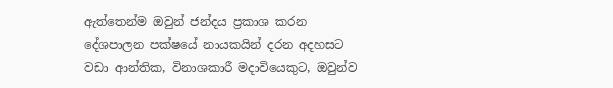ඇත්තෙන්ම ඔවුන් ජන්දය ප්‍රකාශ කරන දේශපාලන පක්ෂයේ නායකයින් දරන අදහසට වඩා ආන්තික, විනාශකාරී මදාවියෙකුට, ඔවුන්ව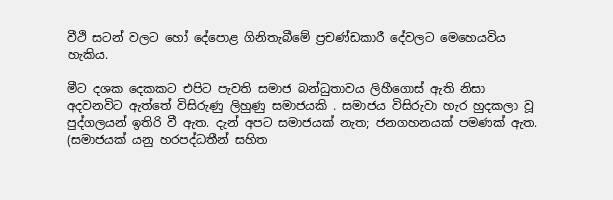වීථි සටන් වලට හෝ දේපොළ ගිනිතැබීමේ ප්‍රචණ්ඩකාරී දේවලට මෙහෙයවිය හැකිය.

මීට දශක දෙකකට එපිට පැවති සමාජ බන්ධුතාවය ලිහීගොස් ඇති නිසා අදවනවිට ඇත්තේ විසිරුණු ලිහුණු සමාජයකි . සමාජය විසිරුවා හැර හුදකලා වූ පුද්ගලයන් ඉතිරි වී ඇත. දැන් අපට සමාජයක් නැත; ජනගහනයක් පමණක් ඇත. (සමාජයක් යනු හරපද්ධතීන් සහිත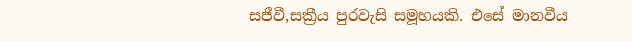සජීවී,සක්‍රීය පුරවැසි සමූහයකි. එසේ මානවීය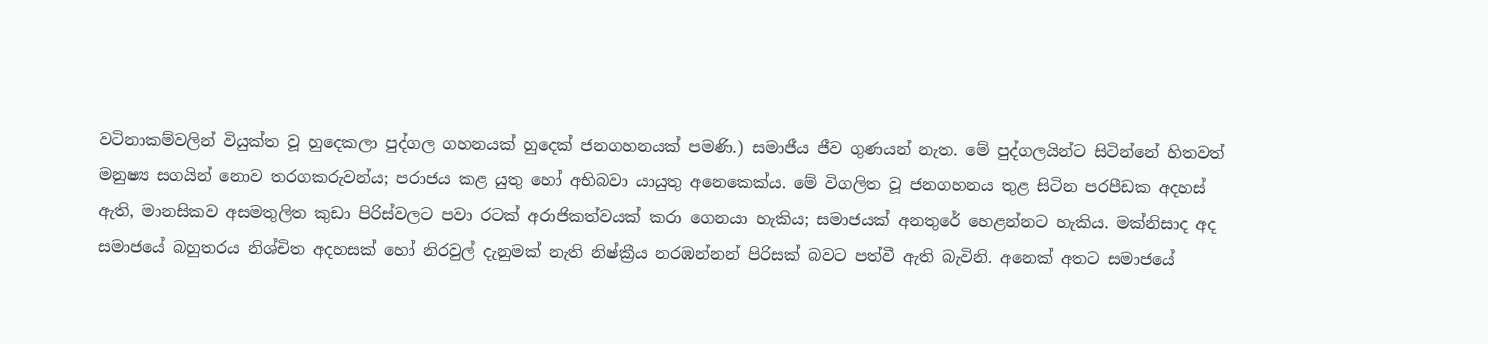වටිනාකම්වලින් වියුක්ත වූ හුදෙකලා පුද්ගල ගහනයක් හුදෙක් ජනගහනයක් පමණි.) සමාජීය ජීව ගුණයන් නැත. මේ පුද්ගලයින්ට සිටින්නේ හිතවත් මනුෂ්‍ය සගයින් නොව තරගකරුවන්ය; පරාජය කළ යුතු හෝ අභිබවා යායුතු අනෙකෙක්ය. මේ විගලිත වූ ජනගහනය තුළ සිටින පරපීඩක අදහස් ඇති, මානසිකව අසමතුලිත කුඩා පිරිස්වලට පවා රටක් අරාජිකත්වයක් කරා ගෙනයා හැකිය; සමාජයක් අනතුරේ හෙළන්නට හැකිය. මක්නිසාද අද සමාජයේ බහුතරය නිශ්චිත අදහසක් හෝ නිරවුල් දැනුමක් නැති නිෂ්ක්‍රීය නරඹන්නන් පිරිසක් බවට පත්වී ඇති බැවිනි. අනෙක් අතට සමාජයේ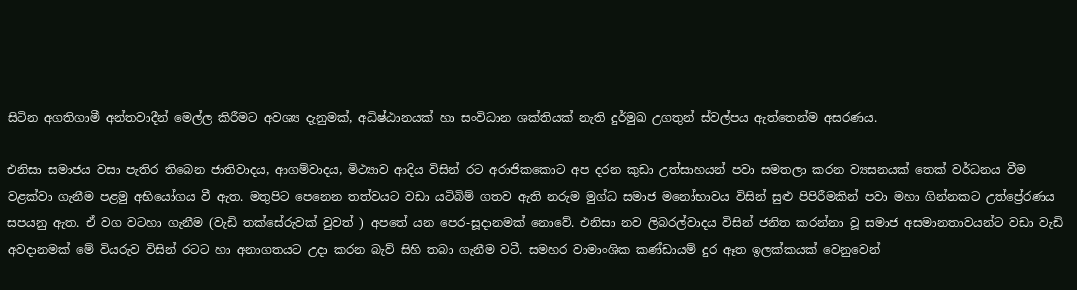සිටින අගතිගාමී අන්තවාදීන් මෙල්ල කිරීමට අවශ්‍ය දැනුමක්, අධිෂ්ඨානයක් හා සංවිධාන ශක්තියක් නැති දුර්මුඛ උගතුන් ස්වල්පය ඇත්තෙන්ම අසරණය.

එනිසා සමාජය වසා පැතිර තිබෙන ජාතිවාදය, ආගම්වාදය, මිථ්‍යාව ආදිය විසින් රට අරාජිකකොට අප දරන කුඩා උත්සාහයන් පවා සමතලා කරන ව්‍යසනයක් තෙක් වර්ධනය වීම වළක්වා ගැනීම පළමු අභියෝගය වී ඇත. මතුපිට පෙනෙන තත්වයට වඩා යටිබිම් ගතව ඇති නරුම මුග්ධ සමාජ මනෝභාවය විසින් සුළු පිපිරීමකින් පවා මහා ගින්නකට උත්ප්‍රේරණය සපයනු ඇත. ඒ වග වටහා ගැනීම (වැඩි තක්සේරුවක් වුවත් ) අපතේ යන පෙර-සූදානමක් නොවේ. එනිසා නව ලිබරල්වාදය විසින් ජනිත කරන්නා වූ සමාජ අසමානතාවයන්ට වඩා වැඩි අවදානමක් මේ වියරුව විසින් රටට හා අනාගතයට උදා කරන බැව් සිහි තබා ගැනීම වටී. සමහර වාමාංශික කණ්ඩායම් දුර ඈත ඉලක්කයක් වෙනුවෙන්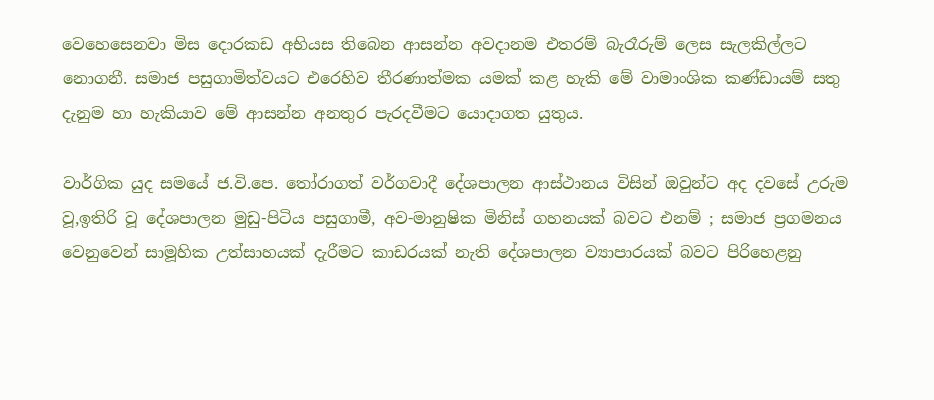වෙහෙසෙනවා මිස දොරකඩ අභියස තිබෙන ආසන්න අවදානම එතරම් බැරෑරුම් ලෙස සැලකිල්ලට නොගනී. සමාජ පසුගාමිත්වයට එරෙහිව තීරණාත්මක යමක් කළ හැකි මේ වාමාංශික කණ්ඩායම් සතු දැනුම හා හැකියාව මේ ආසන්න අනතුර පැරදවීමට යොදාගත යුතුය.

වාර්ගික යුද සමයේ ජ.වි.පෙ. තෝරාගත් වර්ගවාදී දේශපාලන ආස්ථානය විසින් ඔවුන්ට අද දවසේ උරුම වූ,ඉතිරි වූ දේශපාලන මුඩු-පිටිය පසුගාමී, අව-මානුෂික මිනිස් ගහනයක් බවට එනම් ; සමාජ ප්‍රගමනය වෙනුවෙන් සාමූහික උත්සාහයක් දැරීමට කාඩරයක් නැති දේශපාලන ව්‍යාපාරයක් බවට පිරිහෙළනු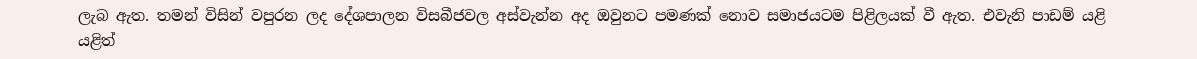ලැබ ඇත. තමන් විසින් වපුරන ලද දේශපාලන විසබීජවල අස්වැන්න අද ඔවුනට පමණක් නොව සමාජයටම පිළිලයක් වී ඇත. එවැනි පාඩම් යළි යළිත්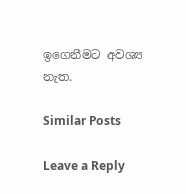ඉගෙනීමට අවශ්‍ය නැත.

Similar Posts

Leave a Reply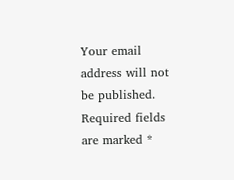Your email address will not be published. Required fields are marked *